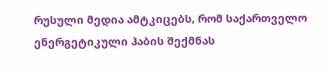რუსული მედია ამტკიცებს, რომ საქართველო ენერგეტიკული ჰაბის შექმნას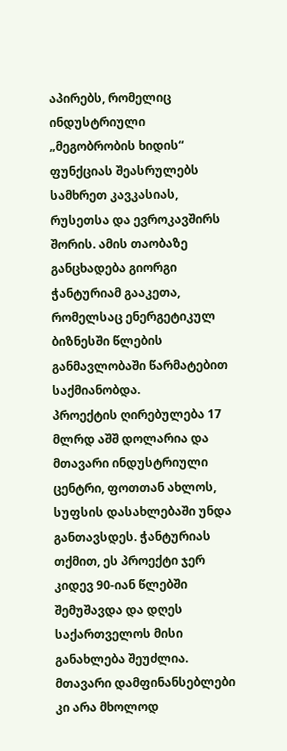აპირებს, რომელიც ინდუსტრიული „მეგობრობის ხიდის“ ფუნქციას შეასრულებს სამხრეთ კავკასიას, რუსეთსა და ევროკავშირს შორის. ამის თაობაზე განცხადება გიორგი ჭანტურიამ გააკეთა, რომელსაც ენერგეტიკულ ბიზნესში წლების განმავლობაში წარმატებით საქმიანობდა.
პროექტის ღირებულება 17 მლრდ აშშ დოლარია და მთავარი ინდუსტრიული ცენტრი, ფოთთან ახლოს, სუფსის დასახლებაში უნდა განთავსდეს. ჭანტურიას თქმით, ეს პროექტი ჯერ კიდევ 90-იან წლებში შემუშავდა და დღეს საქართველოს მისი განახლება შეუძლია. მთავარი დამფინანსებლები კი არა მხოლოდ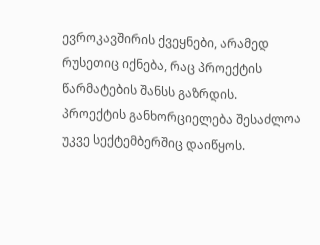ევროკავშირის ქვეყნები, არამედ რუსეთიც იქნება, რაც პროექტის წარმატების შანსს გაზრდის.
პროექტის განხორციელება შესაძლოა უკვე სექტემბერშიც დაიწყოს.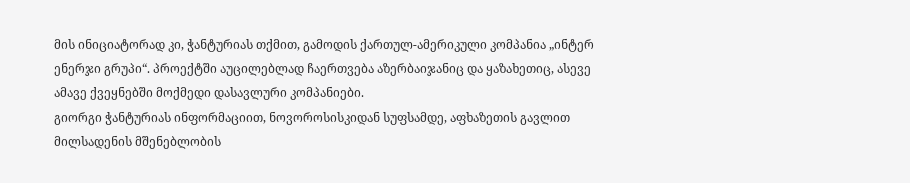მის ინიციატორად კი, ჭანტურიას თქმით, გამოდის ქართულ-ამერიკული კომპანია „ინტერ ენერჯი გრუპი“. პროექტში აუცილებლად ჩაერთვება აზერბაიჯანიც და ყაზახეთიც, ასევე ამავე ქვეყნებში მოქმედი დასავლური კომპანიები.
გიორგი ჭანტურიას ინფორმაციით, ნოვოროსისკიდან სუფსამდე, აფხაზეთის გავლით მილსადენის მშენებლობის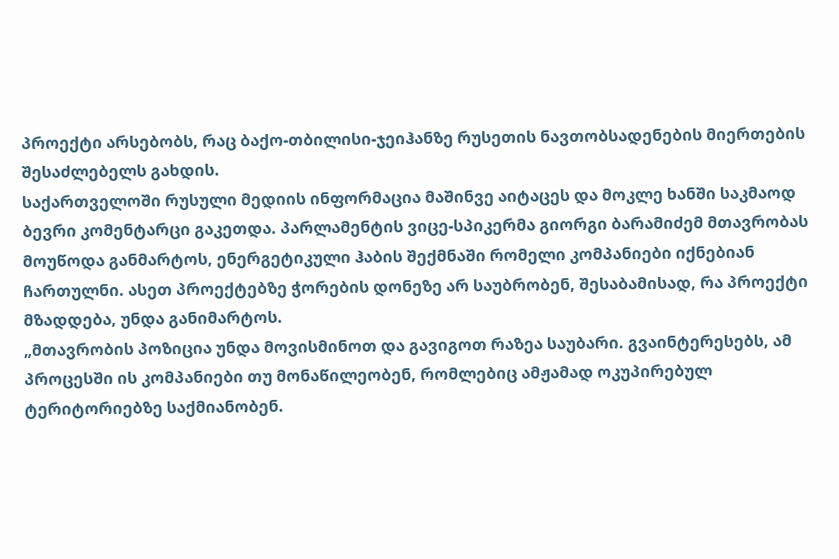პროექტი არსებობს, რაც ბაქო-თბილისი-ჯეიჰანზე რუსეთის ნავთობსადენების მიერთების შესაძლებელს გახდის.
საქართველოში რუსული მედიის ინფორმაცია მაშინვე აიტაცეს და მოკლე ხანში საკმაოდ ბევრი კომენტარცი გაკეთდა. პარლამენტის ვიცე-სპიკერმა გიორგი ბარამიძემ მთავრობას მოუწოდა განმარტოს, ენერგეტიკული ჰაბის შექმნაში რომელი კომპანიები იქნებიან ჩართულნი. ასეთ პროექტებზე ჭორების დონეზე არ საუბრობენ, შესაბამისად, რა პროექტი მზადდება, უნდა განიმარტოს.
„მთავრობის პოზიცია უნდა მოვისმინოთ და გავიგოთ რაზეა საუბარი. გვაინტერესებს, ამ პროცესში ის კომპანიები თუ მონაწილეობენ, რომლებიც ამჟამად ოკუპირებულ ტერიტორიებზე საქმიანობენ.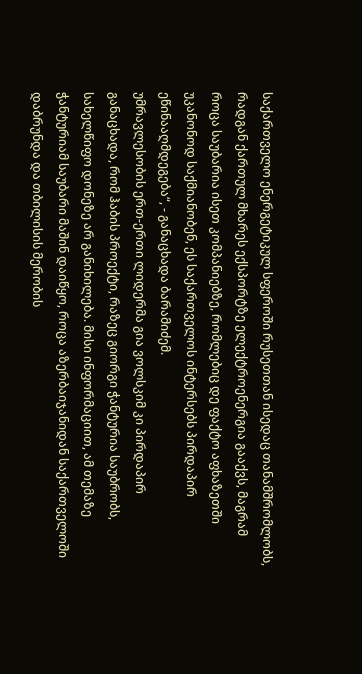საქართველო ენერგეტიკულ სფეროში რუსეთთან ისედაც თანამშრომლობს, რადგან ქართულ მხარეს ექსპორტზე ელექტროენერგია გააქვს, მაგრამ როცა საუბარია ისეთ კომპანიებზე, რომლებიც დე ფაქტო აფხაზეთში უკანონოდ საქმიანობენ, ეს საქართველოს ინტერსებს პირდაპირ ეწინააღმდეგება“, - განაცხადა ბარამიძემ.
უმრავლესობის ერთ-ერთი ლიდერმა გია ვოლსკიმ კი პირდაპირ განაცხადა, რომ ჰაბის პროექტი, რაზეც გიორგი ჭანტურია საუბრობს, სახელწიფო დონეზე არ განიხილება. მისი ინფორმაციით, ამ თემაზე ჭანტურიამ საუბარი მაშინ დაიწყო, როცა აზერბაიჯანიდან საქართველოში დაბრუნდა და თბილისის მერობის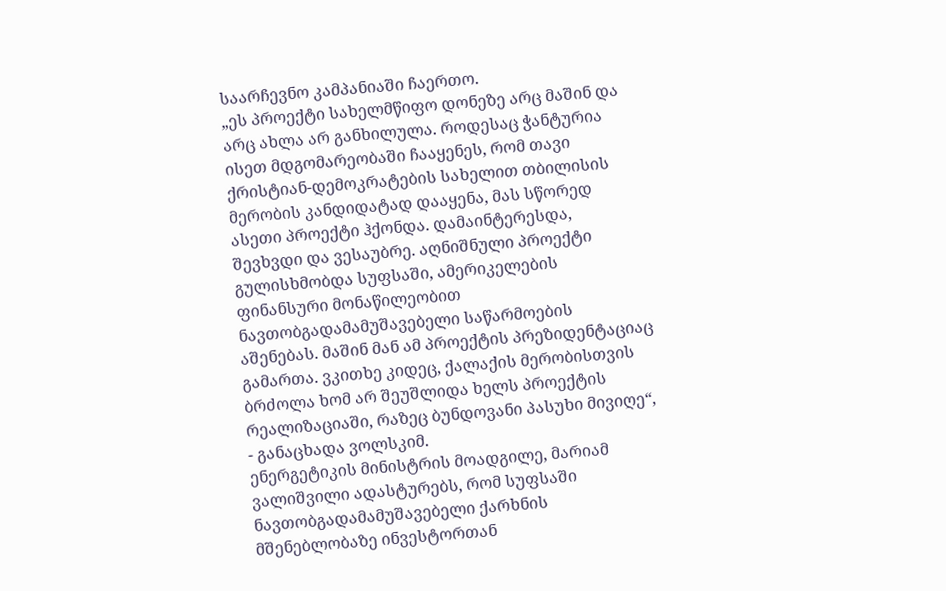საარჩევნო კამპანიაში ჩაერთო.
„ეს პროექტი სახელმწიფო დონეზე არც მაშინ და არც ახლა არ განხილულა. როდესაც ჭანტურია ისეთ მდგომარეობაში ჩააყენეს, რომ თავი ქრისტიან-დემოკრატების სახელით თბილისის მერობის კანდიდატად დააყენა, მას სწორედ ასეთი პროექტი ჰქონდა. დამაინტერესდა, შევხვდი და ვესაუბრე. აღნიშნული პროექტი გულისხმობდა სუფსაში, ამერიკელების ფინანსური მონაწილეობით ნავთობგადამამუშავებელი საწარმოების აშენებას. მაშინ მან ამ პროექტის პრეზიდენტაციაც გამართა. ვკითხე კიდეც, ქალაქის მერობისთვის ბრძოლა ხომ არ შეუშლიდა ხელს პროექტის რეალიზაციაში, რაზეც ბუნდოვანი პასუხი მივიღე“, - განაცხადა ვოლსკიმ.
ენერგეტიკის მინისტრის მოადგილე, მარიამ ვალიშვილი ადასტურებს, რომ სუფსაში ნავთობგადამამუშავებელი ქარხნის მშენებლობაზე ინვესტორთან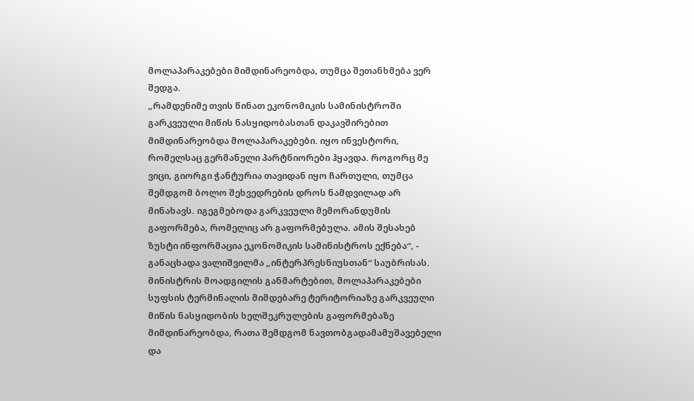მოლაპარაკებები მიმდინარეობდა, თუმცა შეთანხმება ვერ შედგა.
„რამდენიმე თვის წინათ ეკონომიკის სამინისტროში გარკვეული მიწის ნასყიდობასთან დაკავშირებით მიმდინარეობდა მოლაპარაკებები. იყო ინვესტორი, რომელსაც გერმანელი პარტნიორები ჰყავდა. როგორც მე ვიცი, გიორგი ჭანტურია თავიდან იყო ჩართული, თუმცა შემდგომ ბოლო შეხვედრების დროს ნამდვილად არ მინახავს. იგეგმებოდა გარკვეული მემორანდუმის გაფორმება, რომელიც არ გაფორმებულა. ამის შესახებ ზუსტი ინფორმაცია ეკონომიკის სამინისტროს ექნება“, - განაცხადა ვალიშვილმა „ინტერპრესნიუსთან“ საუბრისას.
მინისტრის მოადგილის განმარტებით, მოლაპარაკებები სუფსის ტერმინალის მიმდებარე ტერიტორიაზე გარკვეული მიწის ნასყიდობის ხელშეკრულების გაფორმებაზე მიმდინარეობდა, რათა შემდგომ ნავთობგადამამუშავებელი და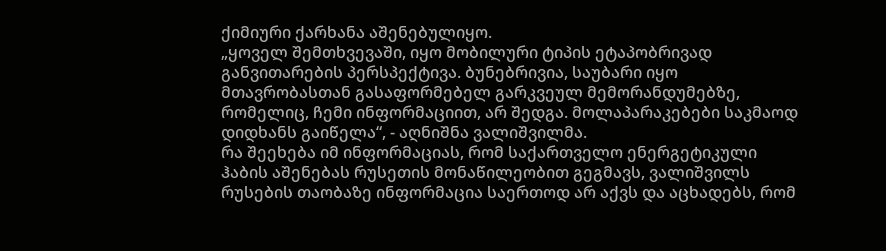ქიმიური ქარხანა აშენებულიყო.
„ყოველ შემთხვევაში, იყო მობილური ტიპის ეტაპობრივად განვითარების პერსპექტივა. ბუნებრივია, საუბარი იყო მთავრობასთან გასაფორმებელ გარკვეულ მემორანდუმებზე, რომელიც, ჩემი ინფორმაციით, არ შედგა. მოლაპარაკებები საკმაოდ დიდხანს გაიწელა“, - აღნიშნა ვალიშვილმა.
რა შეეხება იმ ინფორმაციას, რომ საქართველო ენერგეტიკული ჰაბის აშენებას რუსეთის მონაწილეობით გეგმავს, ვალიშვილს რუსების თაობაზე ინფორმაცია საერთოდ არ აქვს და აცხადებს, რომ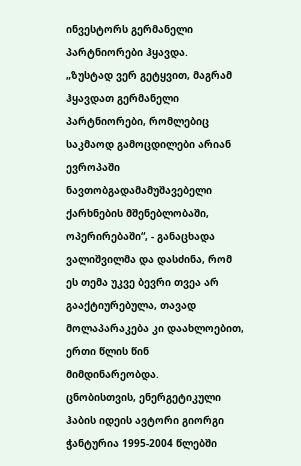ინვესტორს გერმანელი პარტნიორები ჰყავდა.
„ზუსტად ვერ გეტყვით, მაგრამ ჰყავდათ გერმანელი პარტნიორები, რომლებიც საკმაოდ გამოცდილები არიან ევროპაში ნავთობგადამამუშავებელი ქარხნების მშენებლობაში, ოპერირებაში“, - განაცხადა ვალიშვილმა და დასძინა, რომ ეს თემა უკვე ბევრი თვეა არ გააქტიურებულა, თავად მოლაპარაკება კი დაახლოებით, ერთი წლის წინ მიმდინარეობდა.
ცნობისთვის, ენერგეტიკული ჰაბის იდეის ავტორი გიორგი ჭანტურია 1995-2004 წლებში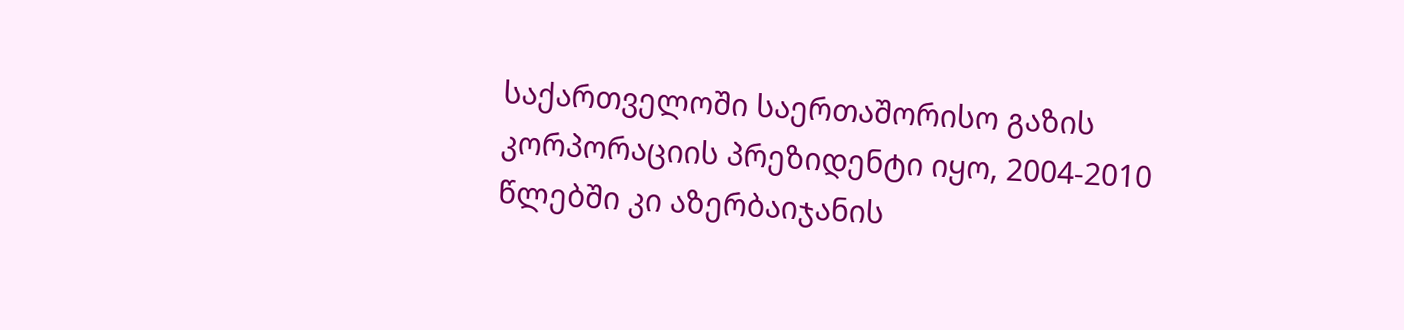საქართველოში საერთაშორისო გაზის კორპორაციის პრეზიდენტი იყო, 2004-2010 წლებში კი აზერბაიჯანის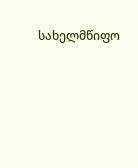სახელმწიფო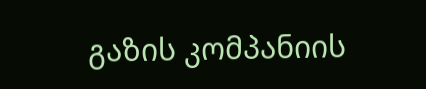გაზის კომპანიის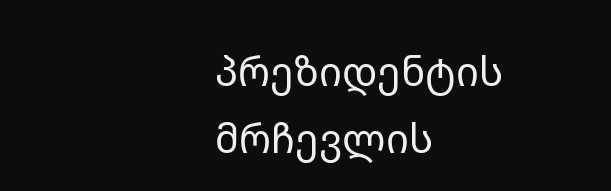პრეზიდენტის მრჩევლის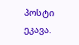პოსტი ეკავა.